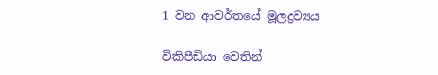1 වන ආවර්තයේ මූලද්‍රව්‍යය

විකිපීඩියා වෙතින්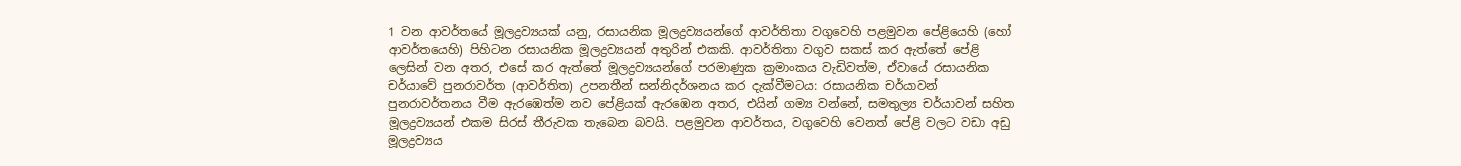1 වන ආවර්තයේ මූලද්‍රව්‍යයක් යනු, රසායනික මූලද්‍රව්‍යයන්ගේ ආවර්තිතා වගුවෙහි පළමුවන පේළියෙහි (හෝ ආවර්තයෙහි) පිහිටන රසායනික මූලද්‍රව්‍යයන් අතුරින් එකකි. ආවර්තිතා වගුව සකස් කර ඇත්තේ පේළි ලෙසින් වන අතර, එසේ කර ඇත්තේ මූලද්‍රව්‍යයන්ගේ පරමාණුක ක්‍රමාංකය වැඩිවත්ම, ඒවායේ රසායනික චර්යාවේ පුනරාවර්ත (ආවර්තිත) උපනතීන් සන්නිදර්ශනය කර දැක්වීමටය: රසායනික චර්යාවන් පුනරාවර්තනය වීම ඇරඹෙත්ම නව පේළියක් ඇරඹෙන අතර, එයින් ගම්‍ය වන්නේ, සමතුල්‍ය චර්යාවන් සහිත මූලද්‍රව්‍යයන් එකම සිරස් තීරුවක තැබෙන බවයි. පළමුවන ආවර්තය, වගුවෙහි වෙනත් පේළි වලට වඩා අඩු මූලද්‍රව්‍යය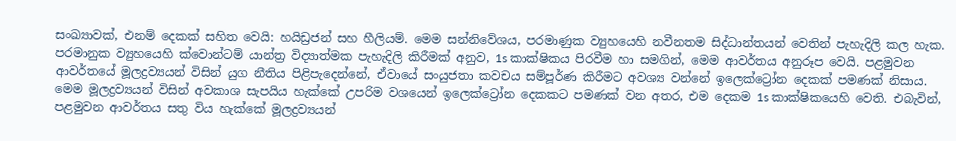සංඛ්‍යාවක්, එනම් දෙකක් සහිත වෙයි: හයිඩ්‍රජන් සහ හීලියම්. මෙම සන්නිවේශය, පරමාණුක ව්‍යුහයෙහි නවීනතම සිද්ධාන්තයන් වෙතින් පැහැදිලි කල හැක. පරමානුක ව්‍යුහයෙහි ක්වොන්ටම් යාන්ත්‍ර විද්‍යාත්මක පැහැදිලි කිරීමක් අනුව, 1s කාක්ෂිකය පිරවීම හා සමගින්, මෙම ආවර්තය අනුරූප වෙයි. පළමුවන ආවර්තයේ මූලද්‍රව්‍යයන් විසින් යුග නීතිය පිළිපැදෙන්නේ, ඒවායේ සංයුජතා කවචය සම්පූර්ණ කිරීමට අවශ්‍ය වන්නේ ඉලෙක්ට්‍රෝන දෙකක් පමණක් නිසාය. මෙම මූලද්‍රව්‍යයන් විසින් අවකාශ සැපයිය හැක්කේ උපරිම වශයෙන් ඉලෙක්ට්‍රෝන දෙකකට පමණක් වන අතර, එම දෙකම 1s කාක්ෂිකයෙහි වෙති. එබැවින්, පළමුවන ආවර්තය සතු විය හැක්කේ මූලද්‍රව්‍යයන්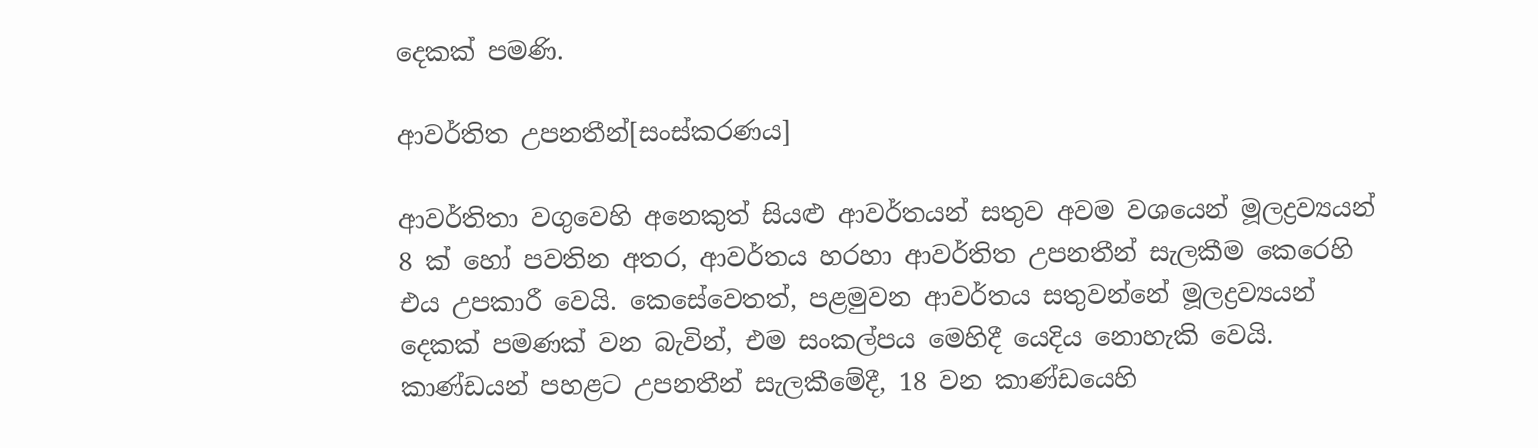දෙකක් පමණි.

ආවර්තිත උපනතීන්[සංස්කරණය]

ආවර්තිතා වගුවෙහි අනෙකුත් සියළු ආවර්තයන් සතුව අවම වශයෙන් මූලද්‍රව්‍යයන් 8 ක් හෝ පවතින අතර, ආවර්තය හරහා ආවර්තිත උපනතීන් සැලකීම කෙරෙහි එය උපකාරී වෙයි. කෙසේවෙතත්, පළමුවන ආවර්තය සතුවන්නේ මූලද්‍රව්‍යයන් දෙකක් පමණක් වන බැවින්, එම සංකල්පය මෙහිදී යෙදිය නොහැකි වෙයි. කාණ්ඩයන් පහළට උපනතීන් සැලකීමේදී, 18 වන කාණ්ඩයෙහි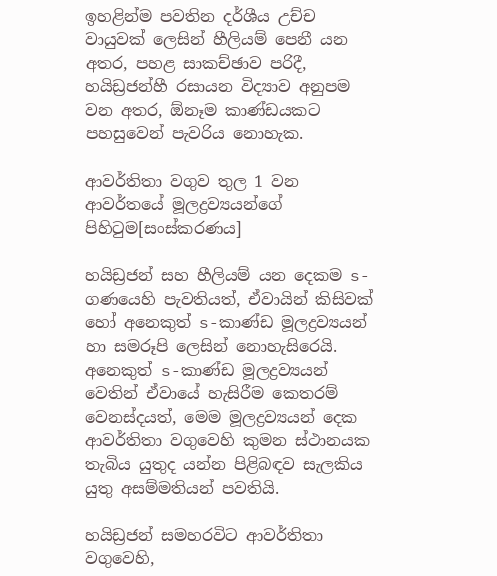ඉහළින්ම පවතින දර්ශීය උච්ච වායුවක් ලෙසින් හීලියම් පෙනී යන අතර, පහළ සාකච්ඡාව පරිදී, හයිඩ්‍රජන්හී රසායන විද්‍යාව අනුපම වන අතර, ඕනෑම කාණ්ඩයකට පහසුවෙන් පැවරිය නොහැක.

ආවර්තිතා වගුව තුල 1 වන ආවර්තයේ මූලද්‍රව්‍යයන්ගේ පිහිටුම[සංස්කරණය]

හයිඩ්‍රජන් සහ හීලියම් යන දෙකම s-ගණයෙහි පැවතියත්, ඒවායින් කිසිවක් හෝ අනෙකුත් s-කාණ්ඩ මූලද්‍රව්‍යයන් හා සමරූපි ලෙසින් නොහැසිරෙයි. අනෙකුත් s-කාණ්ඩ මූලද්‍රව්‍යයන් වෙතින් ඒවායේ හැසිරීම කෙතරම් වෙනස්දයත්, මෙම මූලද්‍රව්‍යයන් දෙක ආවර්තිතා වගුවෙහි කුමන ස්ථානයක තැබිය යුතුද යන්න පිළිබඳව සැලකිය යුතු අසම්මතියන් පවතියි.

හයිඩ්‍රජන් සමහරවිට ආවර්තිතා වගුවෙහි,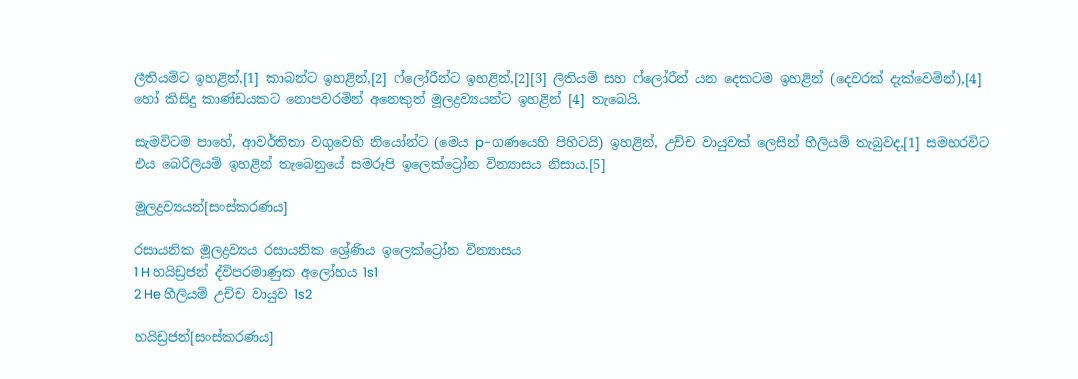ලීතියම්ට ඉහළින්,[1] කාබන්ට ඉහළින්,[2] ෆ්ලෝරීන්ට ඉහළින්,[2][3] ලිතියම් සහ ෆ්ලෝරීන් යන දෙකටම ඉහළින් (දෙවරක් දැක්වෙමින්),[4] හෝ කිසිදු කාණ්ඩයකට නොපවරමින් අනෙකුත් මූලද්‍රව්‍යයන්ට ඉහළින් [4] තැබෙයි.

සැමවිටම පාහේ, ආවර්තිතා වගුවෙහි නියෝන්ට (මෙය p-ගණයෙහි පිහිටයි) ඉහළින්, උච්ච වායුවක් ලෙසින් හීලියම් තැබුවද,[1] සමහරවිට එය බෙරිලියම් ඉහළින් තැබෙනුයේ සමරූපි ඉලෙක්ට්‍රෝන වින්‍යාසය නිසාය.[5]

මූලද්‍රව්‍යයන්[සංස්කරණය]

රසායනික මූලද්‍රව්‍යය රසායනික ශ්‍රේණිය ඉලෙක්ට්‍රෝන වින්‍යාසය
1 H හයිඩ්‍රජන් ද්විපරමාණුක අලෝහය 1s1
2 He හීලියම් උච්ච වායුව 1s2

හයිඩ්‍රජන්[සංස්කරණය]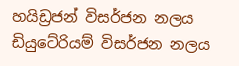හයිඩ්‍රජන් විසර්ජන නලය
ඩියුටේරියම් විසර්ජන නලය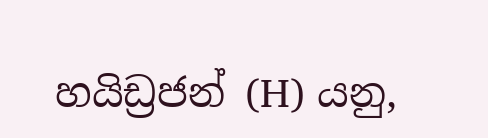හයිඩ්‍රජන් (H) යනු,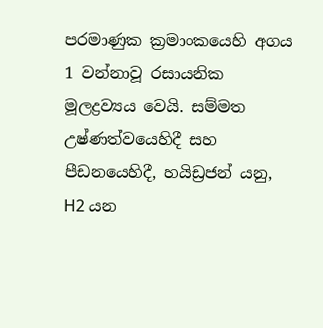පරමාණුක ක්‍රමාංකයෙහි අගය 1 වන්නාවූ රසායනික මූලද්‍රව්‍යය වෙයි. සම්මත උෂ්ණත්වයෙහිදී සහ පීඩනයෙහිදී, හයිඩ්‍රජන් යනු, H2 යන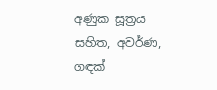අණුක සූත්‍රය සහිත, අවර්ණ, ගඳක්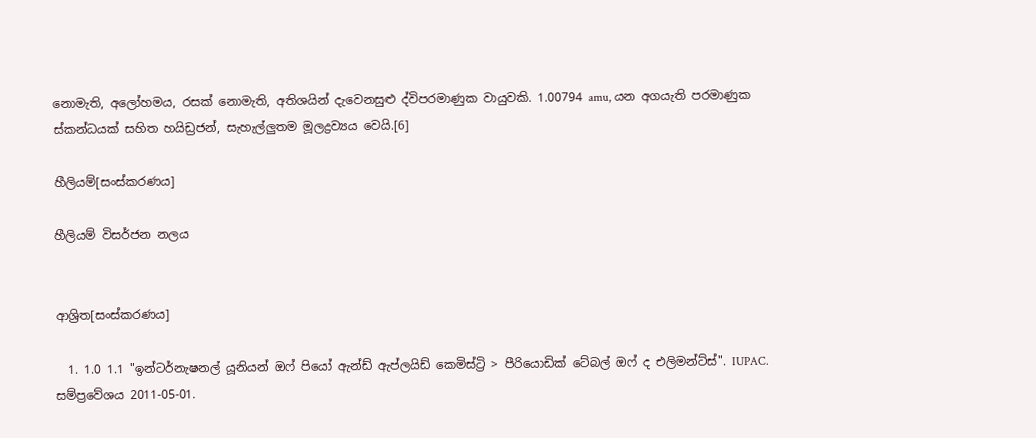නොමැති, අලෝහමය, රසක් නොමැති, අතිශයින් දැවෙනසුළු ද්විපරමාණුක වායුවකි. 1.00794 amu, යන අගයැති පරමාණුක ස්කන්ධයක් සහිත හයිඩ්‍රජන්, සැහැල්ලුතම මූලද්‍රව්‍යය වෙයි.[6]

හීලියම්[සංස්කරණය]

හීලියම් විසර්ජන නලය


ආශ්‍රිත[සංස්කරණය]

  1. 1.0 1.1 "ඉන්ටර්නැෂනල් යූනියන් ඔෆ් පියෝ ඇන්ඩ් ඇප්ලයිඩ් කෙමිස්ට්‍රි > පීරියොඩික් ටේබල් ඔෆ් ද එලිමන්ට්ස්". IUPAC. සම්ප්‍රවේශය 2011-05-01.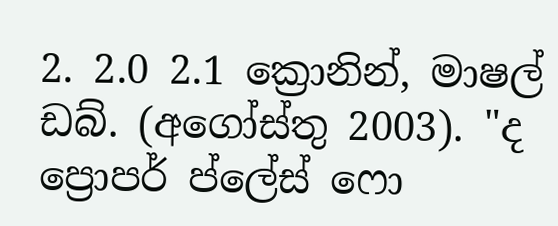2. 2.0 2.1 ක්‍රොනින්, මාෂල් ඩබ්. (අගෝස්තු 2003). "ද ප්‍රොපර් ප්ලේස් ෆො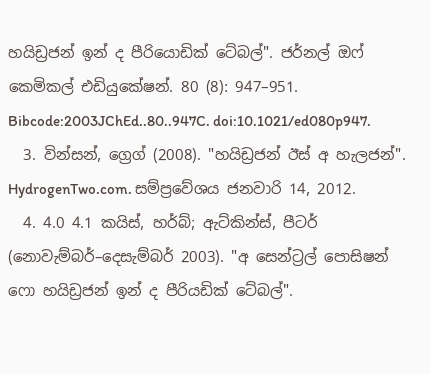හයිඩ්‍රජන් ඉන් ද පීරියොඩික් ටේබල්". ජර්නල් ඔෆ් කෙමිකල් එඩියුකේෂන්. 80 (8): 947–951. Bibcode:2003JChEd..80..947C. doi:10.1021/ed080p947.
  3. වින්සන්, ග්‍රෙග් (2008). "හයිඩ්‍රජන් ඊස් අ හැලජන්". HydrogenTwo.com. සම්ප්‍රවේශය ජනවාරි 14, 2012.
  4. 4.0 4.1 කයිස්, හර්බ්; ඇට්කින්ස්, පීටර් (නොවැම්බර්–දෙසැම්බර් 2003). "අ සෙන්ට්‍රල් පොසිෂන් ෆො හයිඩ්‍රජන් ඉන් ද පීරියඩික් ටේබල්".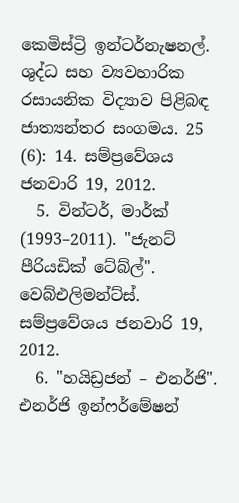කෙමිස්ට්‍රි ඉන්ටර්නැෂනල්. ශුද්ධ සහ ව්‍යවහාරික රසායනික විද්‍යාව පිළිබඳ ජාත්‍යන්තර සංගමය. 25 (6): 14. සම්ප්‍රවේශය ජනවාරි 19, 2012.
  5. වින්ටර්, මාර්ක් (1993–2011). "ජැනට් පීරියඩික් ටේබ්ල්". වෙබ්එලිමන්ට්ස්. සම්ප්‍රවේශය ජනවාරි 19, 2012.
  6. "හයිඩ්‍රජන් – එනර්ජි". එනර්ජි ඉන්ෆර්මේෂන්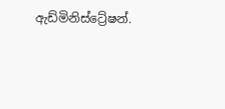ඇඩ්මිනිස්ට්‍රේෂන්.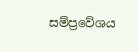සම්ප්‍රවේශය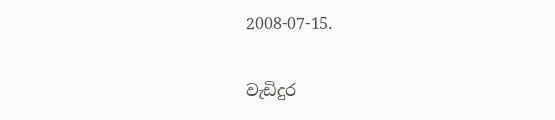2008-07-15.

වැඩිදුර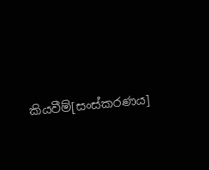කියවීම්[සංස්කරණය]